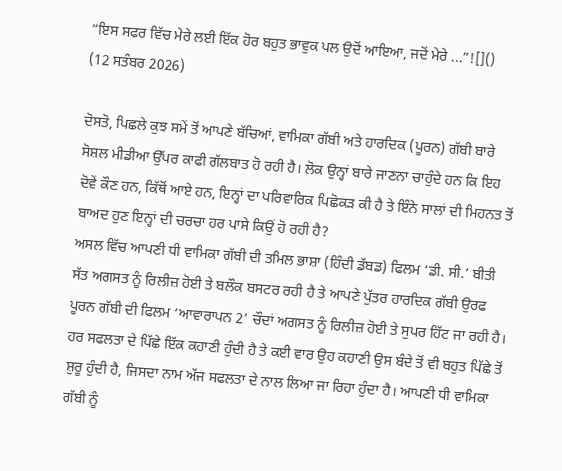“ਇਸ ਸਫਰ ਵਿੱਚ ਮੇਰੇ ਲਈ ਇੱਕ ਹੋਰ ਬਹੁਤ ਭਾਵੁਕ ਪਲ ਉਦੋਂ ਆਇਆ, ਜਦੋਂ ਮੇਰੇ ...”![]()
(12 ਸਤੰਬਰ 2026)

ਦੋਸਤੋ, ਪਿਛਲੇ ਕੁਝ ਸਮੇਂ ਤੋਂ ਆਪਣੇ ਬੱਚਿਆਂ, ਵਾਮਿਕਾ ਗੱਬੀ ਅਤੇ ਹਾਰਦਿਕ (ਪੂਰਨ) ਗੱਬੀ ਬਾਰੇ ਸੋਸ਼ਲ ਮੀਡੀਆ ਉੱਪਰ ਕਾਫੀ ਗੱਲਬਾਤ ਹੋ ਰਹੀ ਹੈ। ਲੋਕ ਉਨ੍ਹਾਂ ਬਾਰੇ ਜਾਣਨਾ ਚਾਹੁੰਦੇ ਹਨ ਕਿ ਇਹ ਦੋਵੇਂ ਕੌਣ ਹਨ, ਕਿੱਥੋਂ ਆਏ ਹਨ, ਇਨ੍ਹਾਂ ਦਾ ਪਰਿਵਾਰਿਕ ਪਿਛੋਕੜ ਕੀ ਹੈ ਤੇ ਇੰਨੇ ਸਾਲਾਂ ਦੀ ਮਿਹਨਤ ਤੋਂ ਬਾਅਦ ਹੁਣ ਇਨ੍ਹਾਂ ਦੀ ਚਰਚਾ ਹਰ ਪਾਸੇ ਕਿਉਂ ਹੋ ਰਹੀ ਹੈ?
ਅਸਲ ਵਿੱਚ ਆਪਣੀ ਧੀ ਵਾਮਿਕਾ ਗੱਬੀ ਦੀ ਤਮਿਲ ਭਾਸ਼ਾ (ਹਿੰਦੀ ਡੱਬਡ) ਫਿਲਮ ‘ਡੀ. ਸੀ.’ ਬੀਤੀ ਸੱਤ ਅਗਸਤ ਨੂੰ ਰਿਲੀਜ਼ ਹੋਈ ਤੇ ਬਲੌਕ ਬਸਟਰ ਰਹੀ ਹੈ ਤੇ ਆਪਣੇ ਪੁੱਤਰ ਹਾਰਦਿਕ ਗੱਬੀ ਉਰਫ ਪੂਰਨ ਗੱਬੀ ਦੀ ਫਿਲਮ ‘ਆਵਾਰਾਪਨ 2’ ਚੌਦਾਂ ਅਗਸਤ ਨੂੰ ਰਿਲੀਜ਼ ਹੋਈ ਤੇ ਸੁਪਰ ਹਿੱਟ ਜਾ ਰਹੀ ਹੈ।
ਹਰ ਸਫਲਤਾ ਦੇ ਪਿੱਛੇ ਇੱਕ ਕਹਾਣੀ ਹੁੰਦੀ ਹੈ ਤੇ ਕਈ ਵਾਰ ਉਹ ਕਹਾਣੀ ਉਸ ਬੰਦੇ ਤੋਂ ਵੀ ਬਹੁਤ ਪਿੱਛੇ ਤੋਂ ਸ਼ੁਰੂ ਹੁੰਦੀ ਹੈ, ਜਿਸਦਾ ਨਾਮ ਅੱਜ ਸਫਲਤਾ ਦੇ ਨਾਲ ਲਿਆ ਜਾ ਰਿਹਾ ਹੁੰਦਾ ਹੈ। ਆਪਣੀ ਧੀ ਵਾਮਿਕਾ ਗੱਬੀ ਨੂੰ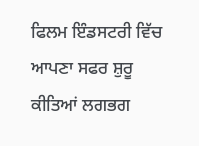ਫਿਲਮ ਇੰਡਸਟਰੀ ਵਿੱਚ ਆਪਣਾ ਸਫਰ ਸ਼ੁਰੂ ਕੀਤਿਆਂ ਲਗਭਗ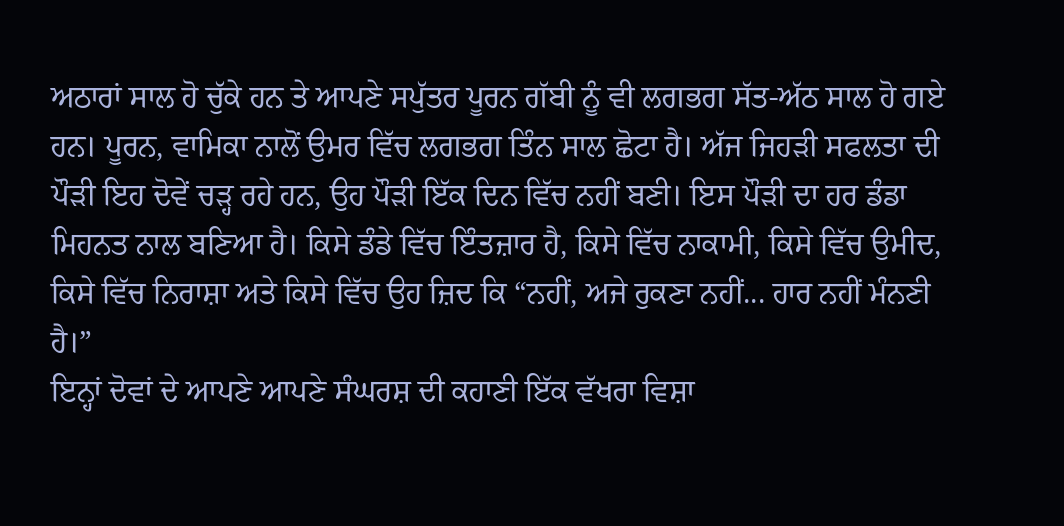ਅਠਾਰਾਂ ਸਾਲ ਹੋ ਚੁੱਕੇ ਹਨ ਤੇ ਆਪਣੇ ਸਪੁੱਤਰ ਪੂਰਨ ਗੱਬੀ ਨੂੰ ਵੀ ਲਗਭਗ ਸੱਤ-ਅੱਠ ਸਾਲ ਹੋ ਗਏ ਹਨ। ਪੂਰਨ, ਵਾਮਿਕਾ ਨਾਲੋਂ ਉਮਰ ਵਿੱਚ ਲਗਭਗ ਤਿੰਨ ਸਾਲ ਛੋਟਾ ਹੈ। ਅੱਜ ਜਿਹੜੀ ਸਫਲਤਾ ਦੀ ਪੌੜੀ ਇਹ ਦੋਵੇਂ ਚੜ੍ਹ ਰਹੇ ਹਨ, ਉਹ ਪੌੜੀ ਇੱਕ ਦਿਨ ਵਿੱਚ ਨਹੀਂ ਬਣੀ। ਇਸ ਪੌੜੀ ਦਾ ਹਰ ਡੰਡਾ ਮਿਹਨਤ ਨਾਲ ਬਣਿਆ ਹੈ। ਕਿਸੇ ਡੰਡੇ ਵਿੱਚ ਇੰਤਜ਼ਾਰ ਹੈ, ਕਿਸੇ ਵਿੱਚ ਨਾਕਾਮੀ, ਕਿਸੇ ਵਿੱਚ ਉਮੀਦ, ਕਿਸੇ ਵਿੱਚ ਨਿਰਾਸ਼ਾ ਅਤੇ ਕਿਸੇ ਵਿੱਚ ਉਹ ਜ਼ਿਦ ਕਿ “ਨਹੀਂ, ਅਜੇ ਰੁਕਣਾ ਨਹੀਂ... ਹਾਰ ਨਹੀਂ ਮੰਨਣੀ ਹੈ।”
ਇਨ੍ਹਾਂ ਦੋਵਾਂ ਦੇ ਆਪਣੇ ਆਪਣੇ ਸੰਘਰਸ਼ ਦੀ ਕਹਾਣੀ ਇੱਕ ਵੱਖਰਾ ਵਿਸ਼ਾ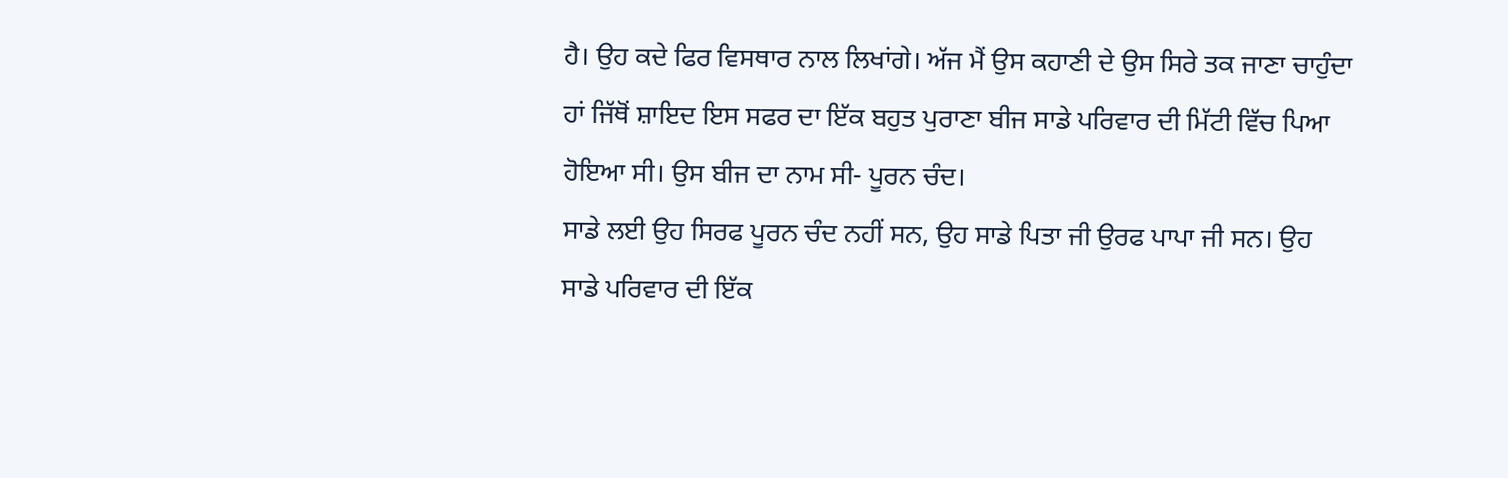ਹੈ। ਉਹ ਕਦੇ ਫਿਰ ਵਿਸਥਾਰ ਨਾਲ ਲਿਖਾਂਗੇ। ਅੱਜ ਮੈਂ ਉਸ ਕਹਾਣੀ ਦੇ ਉਸ ਸਿਰੇ ਤਕ ਜਾਣਾ ਚਾਹੁੰਦਾ ਹਾਂ ਜਿੱਥੋਂ ਸ਼ਾਇਦ ਇਸ ਸਫਰ ਦਾ ਇੱਕ ਬਹੁਤ ਪੁਰਾਣਾ ਬੀਜ ਸਾਡੇ ਪਰਿਵਾਰ ਦੀ ਮਿੱਟੀ ਵਿੱਚ ਪਿਆ ਹੋਇਆ ਸੀ। ਉਸ ਬੀਜ ਦਾ ਨਾਮ ਸੀ- ਪੂਰਨ ਚੰਦ।
ਸਾਡੇ ਲਈ ਉਹ ਸਿਰਫ ਪੂਰਨ ਚੰਦ ਨਹੀਂ ਸਨ, ਉਹ ਸਾਡੇ ਪਿਤਾ ਜੀ ਉਰਫ ਪਾਪਾ ਜੀ ਸਨ। ਉਹ ਸਾਡੇ ਪਰਿਵਾਰ ਦੀ ਇੱਕ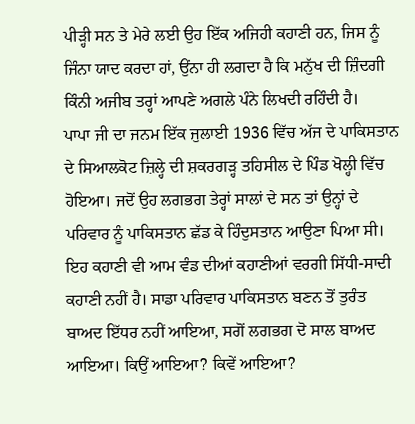ਪੀੜ੍ਹੀ ਸਨ ਤੇ ਮੇਰੇ ਲਈ ਉਹ ਇੱਕ ਅਜਿਹੀ ਕਹਾਣੀ ਹਨ, ਜਿਸ ਨੂੰ ਜਿੰਨਾ ਯਾਦ ਕਰਦਾ ਹਾਂ, ਉਂਨਾ ਹੀ ਲਗਦਾ ਹੈ ਕਿ ਮਨੁੱਖ ਦੀ ਜ਼ਿੰਦਗੀ ਕਿੰਨੀ ਅਜੀਬ ਤਰ੍ਹਾਂ ਆਪਣੇ ਅਗਲੇ ਪੰਨੇ ਲਿਖਦੀ ਰਹਿੰਦੀ ਹੈ।
ਪਾਪਾ ਜੀ ਦਾ ਜਨਮ ਇੱਕ ਜੁਲਾਈ 1936 ਵਿੱਚ ਅੱਜ ਦੇ ਪਾਕਿਸਤਾਨ ਦੇ ਸਿਆਲਕੋਟ ਜ਼ਿਲ੍ਹੇ ਦੀ ਸ਼ਕਰਗੜ੍ਹ ਤਹਿਸੀਲ ਦੇ ਪਿੰਡ ਖੋਲ੍ਹੀ ਵਿੱਚ ਹੋਇਆ। ਜਦੋਂ ਉਹ ਲਗਭਗ ਤੇਰ੍ਹਾਂ ਸਾਲਾਂ ਦੇ ਸਨ ਤਾਂ ਉਨ੍ਹਾਂ ਦੇ ਪਰਿਵਾਰ ਨੂੰ ਪਾਕਿਸਤਾਨ ਛੱਡ ਕੇ ਹਿੰਦੁਸਤਾਨ ਆਉਣਾ ਪਿਆ ਸੀ। ਇਹ ਕਹਾਣੀ ਵੀ ਆਮ ਵੰਡ ਦੀਆਂ ਕਹਾਣੀਆਂ ਵਰਗੀ ਸਿੱਧੀ-ਸਾਦੀ ਕਹਾਣੀ ਨਹੀਂ ਹੈ। ਸਾਡਾ ਪਰਿਵਾਰ ਪਾਕਿਸਤਾਨ ਬਣਨ ਤੋਂ ਤੁਰੰਤ ਬਾਅਦ ਇੱਧਰ ਨਹੀਂ ਆਇਆ, ਸਗੋਂ ਲਗਭਗ ਦੋ ਸਾਲ ਬਾਅਦ ਆਇਆ। ਕਿਉਂ ਆਇਆ? ਕਿਵੇਂ ਆਇਆ?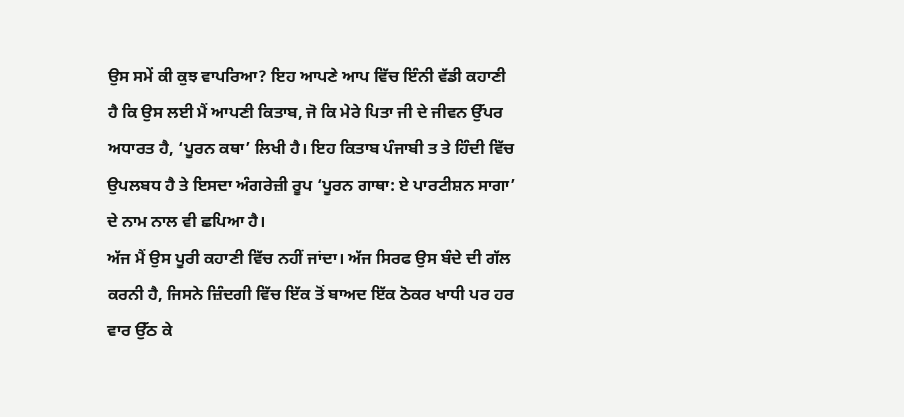ਉਸ ਸਮੇਂ ਕੀ ਕੁਝ ਵਾਪਰਿਆ? ਇਹ ਆਪਣੇ ਆਪ ਵਿੱਚ ਇੰਨੀ ਵੱਡੀ ਕਹਾਣੀ ਹੈ ਕਿ ਉਸ ਲਈ ਮੈਂ ਆਪਣੀ ਕਿਤਾਬ, ਜੋ ਕਿ ਮੇਰੇ ਪਿਤਾ ਜੀ ਦੇ ਜੀਵਨ ਉੱਪਰ ਅਧਾਰਤ ਹੈ, ‘ਪੂਰਨ ਕਥਾ’ ਲਿਖੀ ਹੈ। ਇਹ ਕਿਤਾਬ ਪੰਜਾਬੀ ਤ ਤੇ ਹਿੰਦੀ ਵਿੱਚ ਉਪਲਬਧ ਹੈ ਤੇ ਇਸਦਾ ਅੰਗਰੇਜ਼ੀ ਰੂਪ ‘ਪੂਰਨ ਗਾਥਾ: ਏ ਪਾਰਟੀਸ਼ਨ ਸਾਗਾ’ ਦੇ ਨਾਮ ਨਾਲ ਵੀ ਛਪਿਆ ਹੈ।
ਅੱਜ ਮੈਂ ਉਸ ਪੂਰੀ ਕਹਾਣੀ ਵਿੱਚ ਨਹੀਂ ਜਾਂਦਾ। ਅੱਜ ਸਿਰਫ ਉਸ ਬੰਦੇ ਦੀ ਗੱਲ ਕਰਨੀ ਹੈ, ਜਿਸਨੇ ਜ਼ਿੰਦਗੀ ਵਿੱਚ ਇੱਕ ਤੋਂ ਬਾਅਦ ਇੱਕ ਠੋਕਰ ਖਾਧੀ ਪਰ ਹਰ ਵਾਰ ਉੱਠ ਕੇ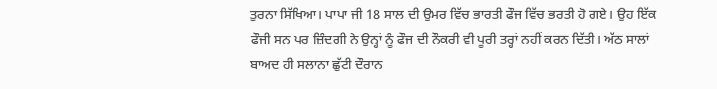ਤੁਰਨਾ ਸਿੱਖਿਆ। ਪਾਪਾ ਜੀ 18 ਸਾਲ ਦੀ ਉਮਰ ਵਿੱਚ ਭਾਰਤੀ ਫੌਜ ਵਿੱਚ ਭਰਤੀ ਹੋ ਗਏ। ਉਹ ਇੱਕ ਫੌਜੀ ਸਨ ਪਰ ਜ਼ਿੰਦਗੀ ਨੇ ਉਨ੍ਹਾਂ ਨੂੰ ਫੌਜ ਦੀ ਨੌਕਰੀ ਵੀ ਪੂਰੀ ਤਰ੍ਹਾਂ ਨਹੀਂ ਕਰਨ ਦਿੱਤੀ। ਅੱਠ ਸਾਲਾਂ ਬਾਅਦ ਹੀ ਸਲਾਨਾ ਛੁੱਟੀ ਦੌਰਾਨ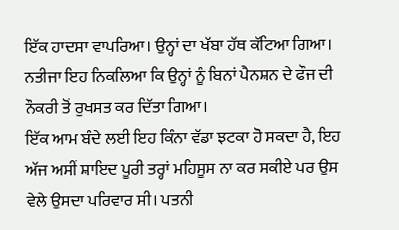ਇੱਕ ਹਾਦਸਾ ਵਾਪਰਿਆ। ਉਨ੍ਹਾਂ ਦਾ ਖੱਬਾ ਹੱਥ ਕੱਟਿਆ ਗਿਆ। ਨਤੀਜਾ ਇਹ ਨਿਕਲਿਆ ਕਿ ਉਨ੍ਹਾਂ ਨੂੰ ਬਿਨਾਂ ਪੈਨਸ਼ਨ ਦੇ ਫੌਜ ਦੀ ਨੌਕਰੀ ਤੋਂ ਰੁਖਸਤ ਕਰ ਦਿੱਤਾ ਗਿਆ।
ਇੱਕ ਆਮ ਬੰਦੇ ਲਈ ਇਹ ਕਿੰਨਾ ਵੱਡਾ ਝਟਕਾ ਹੋ ਸਕਦਾ ਹੈ, ਇਹ ਅੱਜ ਅਸੀਂ ਸ਼ਾਇਦ ਪੂਰੀ ਤਰ੍ਹਾਂ ਮਹਿਸੂਸ ਨਾ ਕਰ ਸਕੀਏ ਪਰ ਉਸ ਵੇਲੇ ਉਸਦਾ ਪਰਿਵਾਰ ਸੀ। ਪਤਨੀ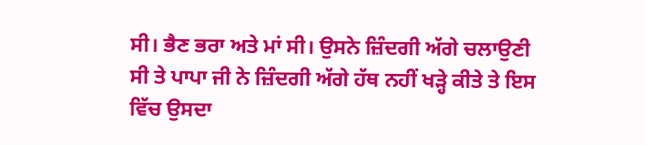ਸੀ। ਭੈਣ ਭਰਾ ਅਤੇ ਮਾਂ ਸੀ। ਉਸਨੇ ਜ਼ਿੰਦਗੀ ਅੱਗੇ ਚਲਾਉਣੀ ਸੀ ਤੇ ਪਾਪਾ ਜੀ ਨੇ ਜ਼ਿੰਦਗੀ ਅੱਗੇ ਹੱਥ ਨਹੀਂ ਖੜ੍ਹੇ ਕੀਤੇ ਤੇ ਇਸ ਵਿੱਚ ਉਸਦਾ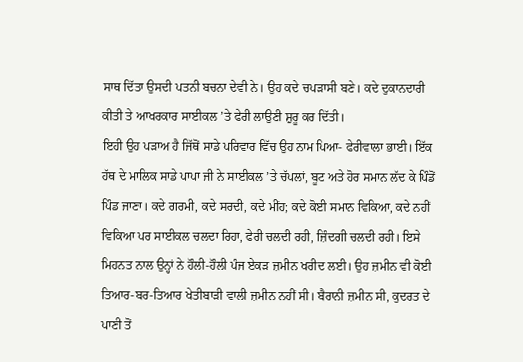ਸਾਥ ਦਿੱਤਾ ਉਸਦੀ ਪਤਨੀ ਬਚਨਾ ਦੇਵੀ ਨੇ। ਉਹ ਕਦੇ ਚਪੜਾਸੀ ਬਣੇ। ਕਦੇ ਦੁਕਾਨਦਾਰੀ ਕੀਤੀ ਤੇ ਆਖਰਕਾਰ ਸਾਈਕਲ ’ਤੇ ਫੇਰੀ ਲਾਉਣੀ ਸ਼ੁਰੂ ਕਰ ਦਿੱਤੀ।
ਇਹੀ ਉਹ ਪੜਾਅ ਹੈ ਜਿੱਥੋਂ ਸਾਡੇ ਪਰਿਵਾਰ ਵਿੱਚ ਉਹ ਨਾਮ ਪਿਆ- ਫੇਰੀਵਾਲਾ ਭਾਈ। ਇੱਕ ਹੱਥ ਦੇ ਮਾਲਿਕ ਸਾਡੇ ਪਾਪਾ ਜੀ ਨੇ ਸਾਈਕਲ ’ਤੇ ਚੱਪਲਾਂ, ਬੂਟ ਅਤੇ ਹੋਰ ਸਮਾਨ ਲੱਦ ਕੇ ਪਿੰਡੋਂ ਪਿੰਡ ਜਾਣਾ। ਕਦੇ ਗਰਮੀ, ਕਦੇ ਸਰਦੀ, ਕਦੇ ਮੀਂਹ; ਕਦੇ ਕੋਈ ਸਮਾਨ ਵਿਕਿਆ, ਕਦੇ ਨਹੀਂ ਵਿਕਿਆ ਪਰ ਸਾਈਕਲ ਚਲਦਾ ਰਿਹਾ, ਫੇਰੀ ਚਲਦੀ ਰਹੀ, ਜ਼ਿੰਦਗੀ ਚਲਦੀ ਰਹੀ। ਇਸੇ ਮਿਹਨਤ ਨਾਲ ਉਨ੍ਹਾਂ ਨੇ ਹੌਲੀ-ਹੌਲੀ ਪੰਜ ਏਕੜ ਜ਼ਮੀਨ ਖਰੀਦ ਲਈ। ਉਹ ਜ਼ਮੀਨ ਵੀ ਕੋਈ ਤਿਆਰ-ਬਰ-ਤਿਆਰ ਖੇਤੀਬਾੜੀ ਵਾਲੀ ਜ਼ਮੀਨ ਨਹੀਂ ਸੀ। ਬੈਰਾਨੀ ਜ਼ਮੀਨ ਸੀ, ਕੁਦਰਤ ਦੇ ਪਾਣੀ ਤੋਂ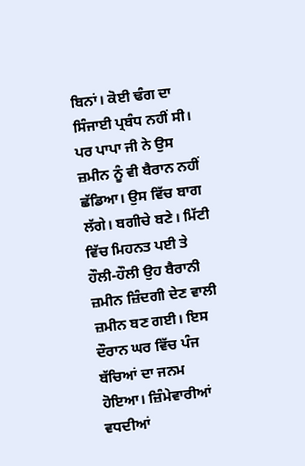ਬਿਨਾਂ। ਕੋਈ ਢੰਗ ਦਾ ਸਿੰਜਾਈ ਪ੍ਰਬੰਧ ਨਹੀਂ ਸੀ। ਪਰ ਪਾਪਾ ਜੀ ਨੇ ਉਸ ਜ਼ਮੀਨ ਨੂੰ ਵੀ ਬੈਰਾਨ ਨਹੀਂ ਛੱਡਿਆ। ਉਸ ਵਿੱਚ ਬਾਗ ਲੱਗੇ। ਬਗੀਚੇ ਬਣੇ। ਮਿੱਟੀ ਵਿੱਚ ਮਿਹਨਤ ਪਈ ਤੇ ਹੌਲੀ-ਹੌਲੀ ਉਹ ਬੈਰਾਨੀ ਜ਼ਮੀਨ ਜ਼ਿੰਦਗੀ ਦੇਣ ਵਾਲੀ ਜ਼ਮੀਨ ਬਣ ਗਈ। ਇਸ ਦੌਰਾਨ ਘਰ ਵਿੱਚ ਪੰਜ ਬੱਚਿਆਂ ਦਾ ਜਨਮ ਹੋਇਆ। ਜ਼ਿੰਮੇਵਾਰੀਆਂ ਵਧਦੀਆਂ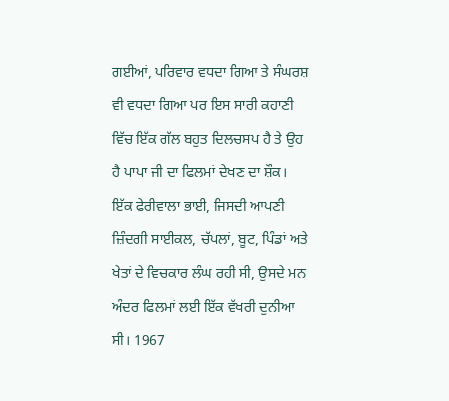ਗਈਆਂ, ਪਰਿਵਾਰ ਵਧਦਾ ਗਿਆ ਤੇ ਸੰਘਰਸ਼ ਵੀ ਵਧਦਾ ਗਿਆ ਪਰ ਇਸ ਸਾਰੀ ਕਹਾਣੀ ਵਿੱਚ ਇੱਕ ਗੱਲ ਬਹੁਤ ਦਿਲਚਸਪ ਹੈ ਤੇ ਉਹ ਹੈ ਪਾਪਾ ਜੀ ਦਾ ਫਿਲਮਾਂ ਦੇਖਣ ਦਾ ਸ਼ੌਕ।
ਇੱਕ ਫੇਰੀਵਾਲਾ ਭਾਈ, ਜਿਸਦੀ ਆਪਣੀ ਜ਼ਿੰਦਗੀ ਸਾਈਕਲ, ਚੱਪਲਾਂ, ਬੂਟ, ਪਿੰਡਾਂ ਅਤੇ ਖੇਤਾਂ ਦੇ ਵਿਚਕਾਰ ਲੰਘ ਰਹੀ ਸੀ, ਉਸਦੇ ਮਨ ਅੰਦਰ ਫਿਲਮਾਂ ਲਈ ਇੱਕ ਵੱਖਰੀ ਦੁਨੀਆ ਸੀ। 1967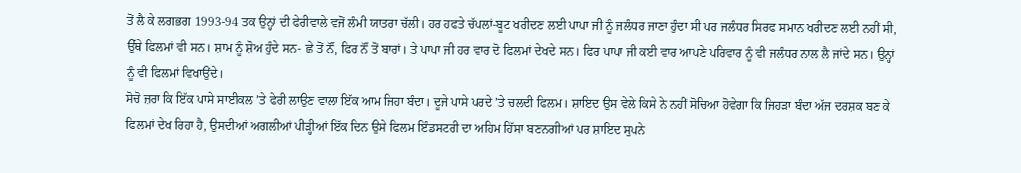ਤੋਂ ਲੈ ਕੇ ਲਗਭਗ 1993-94 ਤਕ ਉਨ੍ਹਾਂ ਦੀ ਫੇਰੀਵਾਲੇ ਵਜੋਂ ਲੰਮੀ ਯਾਤਰਾ ਚੱਲੀ। ਹਰ ਹਫਤੇ ਚੱਪਲਾਂ-ਬੂਟ ਖਰੀਦਣ ਲਈ ਪਾਪਾ ਜੀ ਨੂੰ ਜਲੰਧਰ ਜਾਣਾ ਹੁੰਦਾ ਸੀ ਪਰ ਜਲੰਧਰ ਸਿਰਫ ਸਮਾਨ ਖਰੀਦਣ ਲਈ ਨਹੀਂ ਸੀ, ਉੱਥੇ ਫਿਲਮਾਂ ਵੀ ਸਨ। ਸ਼ਾਮ ਨੂੰ ਸ਼ੋਅ ਹੁੰਦੇ ਸਨ- ਛੇ ਤੋਂ ਨੌਂ, ਫਿਰ ਨੌਂ ਤੋਂ ਬਾਰਾਂ। ਤੇ ਪਾਪਾ ਜੀ ਹਰ ਵਾਰ ਦੋ ਫਿਲਮਾਂ ਦੇਖਦੇ ਸਨ। ਫਿਰ ਪਾਪਾ ਜੀ ਕਈ ਵਾਰ ਆਪਣੇ ਪਰਿਵਾਰ ਨੂੰ ਵੀ ਜਲੰਧਰ ਨਾਲ ਲੈ ਜਾਂਦੇ ਸਨ। ਉਨ੍ਹਾਂ ਨੂੰ ਵੀ ਫਿਲਮਾਂ ਵਿਖਾਉਂਦੇ।
ਸੋਚੋ ਜ਼ਰਾ ਕਿ ਇੱਕ ਪਾਸੇ ਸਾਈਕਲ ’ਤੇ ਫੇਰੀ ਲਾਉਣ ਵਾਲਾ ਇੱਕ ਆਮ ਜਿਹਾ ਬੰਦਾ। ਦੂਜੇ ਪਾਸੇ ਪਰਦੇ ’ਤੇ ਚਲਦੀ ਫਿਲਮ। ਸ਼ਾਇਦ ਉਸ ਵੇਲੇ ਕਿਸੇ ਨੇ ਨਹੀਂ ਸੋਚਿਆ ਹੋਵੇਗਾ ਕਿ ਜਿਹੜਾ ਬੰਦਾ ਅੱਜ ਦਰਸ਼ਕ ਬਣ ਕੇ ਫਿਲਮਾਂ ਦੇਖ ਰਿਹਾ ਹੈ, ਉਸਦੀਆਂ ਅਗਲੀਆਂ ਪੀੜ੍ਹੀਆਂ ਇੱਕ ਦਿਨ ਉਸੇ ਫਿਲਮ ਇੰਡਸਟਰੀ ਦਾ ਅਹਿਮ ਹਿੱਸਾ ਬਣਨਗੀਆਂ ਪਰ ਸ਼ਾਇਦ ਸੁਪਨੇ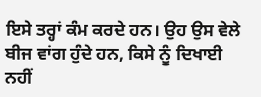ਇਸੇ ਤਰ੍ਹਾਂ ਕੰਮ ਕਰਦੇ ਹਨ। ਉਹ ਉਸ ਵੇਲੇ ਬੀਜ ਵਾਂਗ ਹੁੰਦੇ ਹਨ, ਕਿਸੇ ਨੂੰ ਦਿਖਾਈ ਨਹੀਂ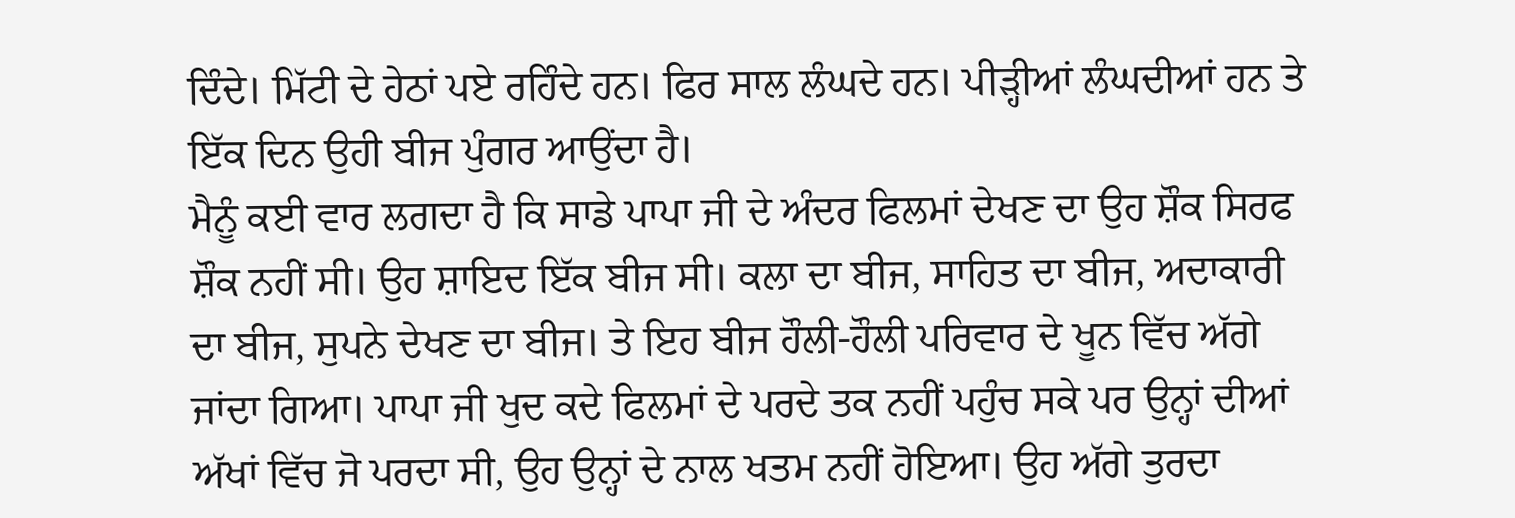ਦਿੰਦੇ। ਮਿੱਟੀ ਦੇ ਹੇਠਾਂ ਪਏ ਰਹਿੰਦੇ ਹਨ। ਫਿਰ ਸਾਲ ਲੰਘਦੇ ਹਨ। ਪੀੜ੍ਹੀਆਂ ਲੰਘਦੀਆਂ ਹਨ ਤੇ ਇੱਕ ਦਿਨ ਉਹੀ ਬੀਜ ਪੁੰਗਰ ਆਉਂਦਾ ਹੈ।
ਮੈਨੂੰ ਕਈ ਵਾਰ ਲਗਦਾ ਹੈ ਕਿ ਸਾਡੇ ਪਾਪਾ ਜੀ ਦੇ ਅੰਦਰ ਫਿਲਮਾਂ ਦੇਖਣ ਦਾ ਉਹ ਸ਼ੌਕ ਸਿਰਫ ਸ਼ੌਕ ਨਹੀਂ ਸੀ। ਉਹ ਸ਼ਾਇਦ ਇੱਕ ਬੀਜ ਸੀ। ਕਲਾ ਦਾ ਬੀਜ, ਸਾਹਿਤ ਦਾ ਬੀਜ, ਅਦਾਕਾਰੀ ਦਾ ਬੀਜ, ਸੁਪਨੇ ਦੇਖਣ ਦਾ ਬੀਜ। ਤੇ ਇਹ ਬੀਜ ਹੌਲੀ-ਹੌਲੀ ਪਰਿਵਾਰ ਦੇ ਖੂਨ ਵਿੱਚ ਅੱਗੇ ਜਾਂਦਾ ਗਿਆ। ਪਾਪਾ ਜੀ ਖੁਦ ਕਦੇ ਫਿਲਮਾਂ ਦੇ ਪਰਦੇ ਤਕ ਨਹੀਂ ਪਹੁੰਚ ਸਕੇ ਪਰ ਉਨ੍ਹਾਂ ਦੀਆਂ ਅੱਖਾਂ ਵਿੱਚ ਜੋ ਪਰਦਾ ਸੀ, ਉਹ ਉਨ੍ਹਾਂ ਦੇ ਨਾਲ ਖਤਮ ਨਹੀਂ ਹੋਇਆ। ਉਹ ਅੱਗੇ ਤੁਰਦਾ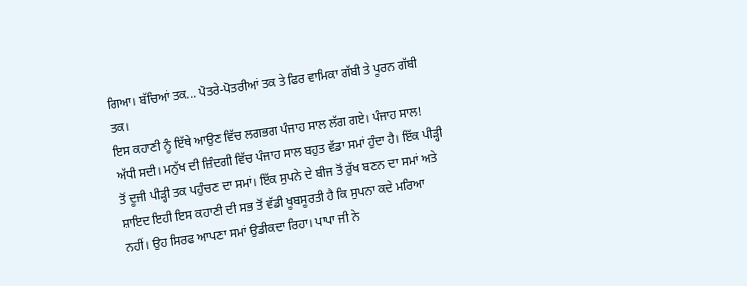ਗਿਆ। ਬੱਚਿਆਂ ਤਕ... ਪੋਤਰੇ-ਪੋਤਰੀਆਂ ਤਕ ਤੇ ਫਿਰ ਵਾਮਿਕਾ ਗੱਬੀ ਤੇ ਪੂਰਨ ਗੱਬੀ ਤਕ।
ਇਸ ਕਹਾਣੀ ਨੂੰ ਇੱਥੇ ਆਉਣ ਵਿੱਚ ਲਗਭਗ ਪੰਜਾਹ ਸਾਲ ਲੱਗ ਗਏ। ਪੰਜਾਹ ਸਾਲ! ਅੱਧੀ ਸਦੀ। ਮਨੁੱਖ ਦੀ ਜ਼ਿੰਦਗੀ ਵਿੱਚ ਪੰਜਾਹ ਸਾਲ ਬਹੁਤ ਵੱਡਾ ਸਮਾਂ ਹੁੰਦਾ ਹੈ। ਇੱਕ ਪੀੜ੍ਹੀ ਤੋਂ ਦੂਜੀ ਪੀੜ੍ਹੀ ਤਕ ਪਹੁੰਚਣ ਦਾ ਸਮਾਂ। ਇੱਕ ਸੁਪਨੇ ਦੇ ਬੀਜ ਤੋਂ ਰੁੱਖ ਬਣਨ ਦਾ ਸਮਾਂ ਅਤੇ ਸ਼ਾਇਦ ਇਹੀ ਇਸ ਕਹਾਣੀ ਦੀ ਸਭ ਤੋਂ ਵੱਡੀ ਖੂਬਸੂਰਤੀ ਹੈ ਕਿ ਸੁਪਨਾ ਕਦੇ ਮਰਿਆ ਨਹੀਂ। ਉਹ ਸਿਰਫ ਆਪਣਾ ਸਮਾਂ ਉਡੀਕਦਾ ਰਿਹਾ। ਪਾਪਾ ਜੀ ਨੇ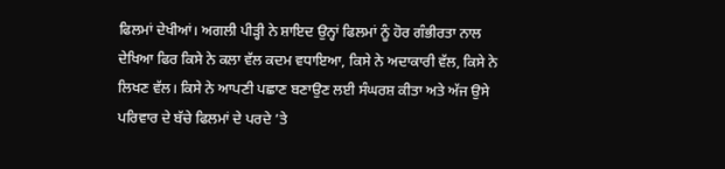ਫਿਲਮਾਂ ਦੇਖੀਆਂ। ਅਗਲੀ ਪੀੜ੍ਹੀ ਨੇ ਸ਼ਾਇਦ ਉਨ੍ਹਾਂ ਫਿਲਮਾਂ ਨੂੰ ਹੋਰ ਗੰਭੀਰਤਾ ਨਾਲ ਦੇਖਿਆ ਫਿਰ ਕਿਸੇ ਨੇ ਕਲਾ ਵੱਲ ਕਦਮ ਵਧਾਇਆ, ਕਿਸੇ ਨੇ ਅਦਾਕਾਰੀ ਵੱਲ, ਕਿਸੇ ਨੇ ਲਿਖਣ ਵੱਲ। ਕਿਸੇ ਨੇ ਆਪਣੀ ਪਛਾਣ ਬਣਾਉਣ ਲਈ ਸੰਘਰਸ਼ ਕੀਤਾ ਅਤੇ ਅੱਜ ਉਸੇ ਪਰਿਵਾਰ ਦੇ ਬੱਚੇ ਫਿਲਮਾਂ ਦੇ ਪਰਦੇ ’ਤੇ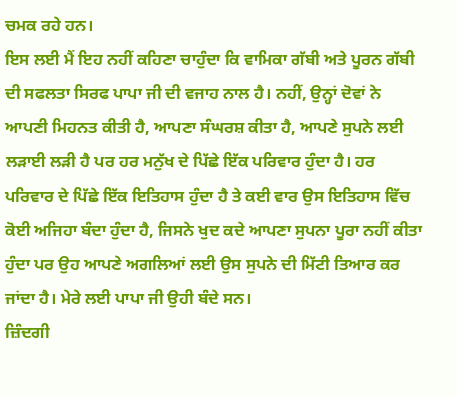ਚਮਕ ਰਹੇ ਹਨ।
ਇਸ ਲਈ ਮੈਂ ਇਹ ਨਹੀਂ ਕਹਿਣਾ ਚਾਹੁੰਦਾ ਕਿ ਵਾਮਿਕਾ ਗੱਬੀ ਅਤੇ ਪੂਰਨ ਗੱਬੀ ਦੀ ਸਫਲਤਾ ਸਿਰਫ ਪਾਪਾ ਜੀ ਦੀ ਵਜਾਹ ਨਾਲ ਹੈ। ਨਹੀਂ, ਉਨ੍ਹਾਂ ਦੋਵਾਂ ਨੇ ਆਪਣੀ ਮਿਹਨਤ ਕੀਤੀ ਹੈ, ਆਪਣਾ ਸੰਘਰਸ਼ ਕੀਤਾ ਹੈ, ਆਪਣੇ ਸੁਪਨੇ ਲਈ ਲੜਾਈ ਲੜੀ ਹੈ ਪਰ ਹਰ ਮਨੁੱਖ ਦੇ ਪਿੱਛੇ ਇੱਕ ਪਰਿਵਾਰ ਹੁੰਦਾ ਹੈ। ਹਰ ਪਰਿਵਾਰ ਦੇ ਪਿੱਛੇ ਇੱਕ ਇਤਿਹਾਸ ਹੁੰਦਾ ਹੈ ਤੇ ਕਈ ਵਾਰ ਉਸ ਇਤਿਹਾਸ ਵਿੱਚ ਕੋਈ ਅਜਿਹਾ ਬੰਦਾ ਹੁੰਦਾ ਹੈ, ਜਿਸਨੇ ਖੁਦ ਕਦੇ ਆਪਣਾ ਸੁਪਨਾ ਪੂਰਾ ਨਹੀਂ ਕੀਤਾ ਹੁੰਦਾ ਪਰ ਉਹ ਆਪਣੇ ਅਗਲਿਆਂ ਲਈ ਉਸ ਸੁਪਨੇ ਦੀ ਮਿੱਟੀ ਤਿਆਰ ਕਰ ਜਾਂਦਾ ਹੈ। ਮੇਰੇ ਲਈ ਪਾਪਾ ਜੀ ਉਹੀ ਬੰਦੇ ਸਨ।
ਜ਼ਿੰਦਗੀ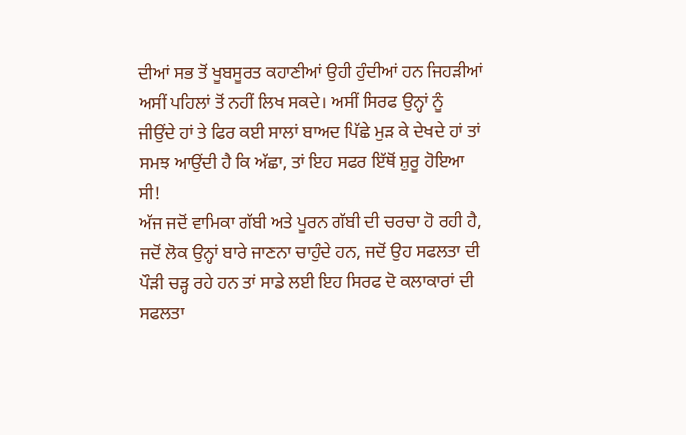ਦੀਆਂ ਸਭ ਤੋਂ ਖੂਬਸੂਰਤ ਕਹਾਣੀਆਂ ਉਹੀ ਹੁੰਦੀਆਂ ਹਨ ਜਿਹੜੀਆਂ ਅਸੀਂ ਪਹਿਲਾਂ ਤੋਂ ਨਹੀਂ ਲਿਖ ਸਕਦੇ। ਅਸੀਂ ਸਿਰਫ ਉਨ੍ਹਾਂ ਨੂੰ ਜੀਉਂਦੇ ਹਾਂ ਤੇ ਫਿਰ ਕਈ ਸਾਲਾਂ ਬਾਅਦ ਪਿੱਛੇ ਮੁੜ ਕੇ ਦੇਖਦੇ ਹਾਂ ਤਾਂ ਸਮਝ ਆਉਂਦੀ ਹੈ ਕਿ ਅੱਛਾ, ਤਾਂ ਇਹ ਸਫਰ ਇੱਥੋਂ ਸ਼ੁਰੂ ਹੋਇਆ ਸੀ!
ਅੱਜ ਜਦੋਂ ਵਾਮਿਕਾ ਗੱਬੀ ਅਤੇ ਪੂਰਨ ਗੱਬੀ ਦੀ ਚਰਚਾ ਹੋ ਰਹੀ ਹੈ, ਜਦੋਂ ਲੋਕ ਉਨ੍ਹਾਂ ਬਾਰੇ ਜਾਣਨਾ ਚਾਹੁੰਦੇ ਹਨ, ਜਦੋਂ ਉਹ ਸਫਲਤਾ ਦੀ ਪੌੜੀ ਚੜ੍ਹ ਰਹੇ ਹਨ ਤਾਂ ਸਾਡੇ ਲਈ ਇਹ ਸਿਰਫ ਦੋ ਕਲਾਕਾਰਾਂ ਦੀ ਸਫਲਤਾ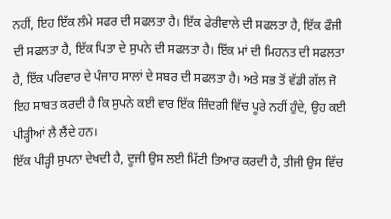ਨਹੀਂ, ਇਹ ਇੱਕ ਲੰਮੇ ਸਫਰ ਦੀ ਸਫਲਤਾ ਹੈ। ਇੱਕ ਫੇਰੀਵਾਲੇ ਦੀ ਸਫਲਤਾ ਹੈ, ਇੱਕ ਫੌਜੀ ਦੀ ਸਫਲਤਾ ਹੈ, ਇੱਕ ਪਿਤਾ ਦੇ ਸੁਪਨੇ ਦੀ ਸਫਲਤਾ ਹੈ। ਇੱਕ ਮਾਂ ਦੀ ਮਿਹਨਤ ਦੀ ਸਫਲਤਾ ਹੈ, ਇੱਕ ਪਰਿਵਾਰ ਦੇ ਪੰਜਾਹ ਸਾਲਾਂ ਦੇ ਸਬਰ ਦੀ ਸਫਲਤਾ ਹੈ। ਅਤੇ ਸਭ ਤੋਂ ਵੱਡੀ ਗੱਲ ਜੋ ਇਹ ਸਾਬਤ ਕਰਦੀ ਹੈ ਕਿ ਸੁਪਨੇ ਕਈ ਵਾਰ ਇੱਕ ਜ਼ਿੰਦਗੀ ਵਿੱਚ ਪੂਰੇ ਨਹੀਂ ਹੁੰਦੇ, ਉਹ ਕਈ ਪੀੜ੍ਹੀਆਂ ਲੈ ਲੈਂਦੇ ਹਨ।
ਇੱਕ ਪੀੜ੍ਹੀ ਸੁਪਨਾ ਦੇਖਦੀ ਹੈ, ਦੂਜੀ ਉਸ ਲਈ ਮਿੱਟੀ ਤਿਆਰ ਕਰਦੀ ਹੈ, ਤੀਜੀ ਉਸ ਵਿੱਚ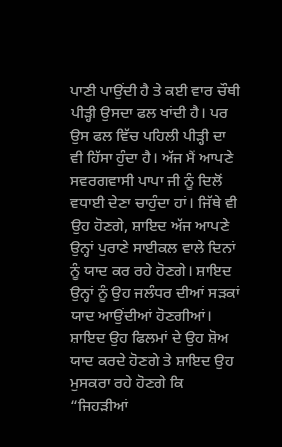ਪਾਣੀ ਪਾਉਂਦੀ ਹੈ ਤੇ ਕਈ ਵਾਰ ਚੌਥੀ ਪੀੜ੍ਹੀ ਉਸਦਾ ਫਲ ਖਾਂਦੀ ਹੈ। ਪਰ ਉਸ ਫਲ ਵਿੱਚ ਪਹਿਲੀ ਪੀੜ੍ਹੀ ਦਾ ਵੀ ਹਿੱਸਾ ਹੁੰਦਾ ਹੈ। ਅੱਜ ਮੈਂ ਆਪਣੇ ਸਵਰਗਵਾਸੀ ਪਾਪਾ ਜੀ ਨੂੰ ਦਿਲੋਂ ਵਧਾਈ ਦੇਣਾ ਚਾਹੁੰਦਾ ਹਾਂ। ਜਿੱਥੇ ਵੀ ਉਹ ਹੋਣਗੇ, ਸ਼ਾਇਦ ਅੱਜ ਆਪਣੇ ਉਨ੍ਹਾਂ ਪੁਰਾਣੇ ਸਾਈਕਲ ਵਾਲੇ ਦਿਨਾਂ ਨੂੰ ਯਾਦ ਕਰ ਰਹੇ ਹੋਣਗੇ। ਸ਼ਾਇਦ ਉਨ੍ਹਾਂ ਨੂੰ ਉਹ ਜਲੰਧਰ ਦੀਆਂ ਸੜਕਾਂ ਯਾਦ ਆਉਂਦੀਆਂ ਹੋਣਗੀਆਂ। ਸ਼ਾਇਦ ਉਹ ਫਿਲਮਾਂ ਦੇ ਉਹ ਸ਼ੋਅ ਯਾਦ ਕਰਦੇ ਹੋਣਗੇ ਤੇ ਸ਼ਾਇਦ ਉਹ ਮੁਸਕਰਾ ਰਹੇ ਹੋਣਗੇ ਕਿ “ਜਿਹੜੀਆਂ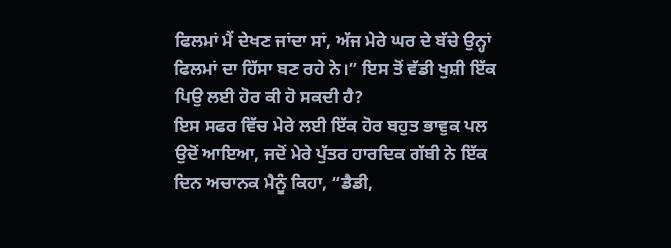ਫਿਲਮਾਂ ਮੈਂ ਦੇਖਣ ਜਾਂਦਾ ਸਾਂ, ਅੱਜ ਮੇਰੇ ਘਰ ਦੇ ਬੱਚੇ ਉਨ੍ਹਾਂ ਫਿਲਮਾਂ ਦਾ ਹਿੱਸਾ ਬਣ ਰਹੇ ਨੇ।” ਇਸ ਤੋਂ ਵੱਡੀ ਖੁਸ਼ੀ ਇੱਕ ਪਿਉ ਲਈ ਹੋਰ ਕੀ ਹੋ ਸਕਦੀ ਹੈ?
ਇਸ ਸਫਰ ਵਿੱਚ ਮੇਰੇ ਲਈ ਇੱਕ ਹੋਰ ਬਹੁਤ ਭਾਵੁਕ ਪਲ ਉਦੋਂ ਆਇਆ, ਜਦੋਂ ਮੇਰੇ ਪੁੱਤਰ ਹਾਰਦਿਕ ਗੱਬੀ ਨੇ ਇੱਕ ਦਿਨ ਅਚਾਨਕ ਮੈਨੂੰ ਕਿਹਾ, “ਡੈਡੀ,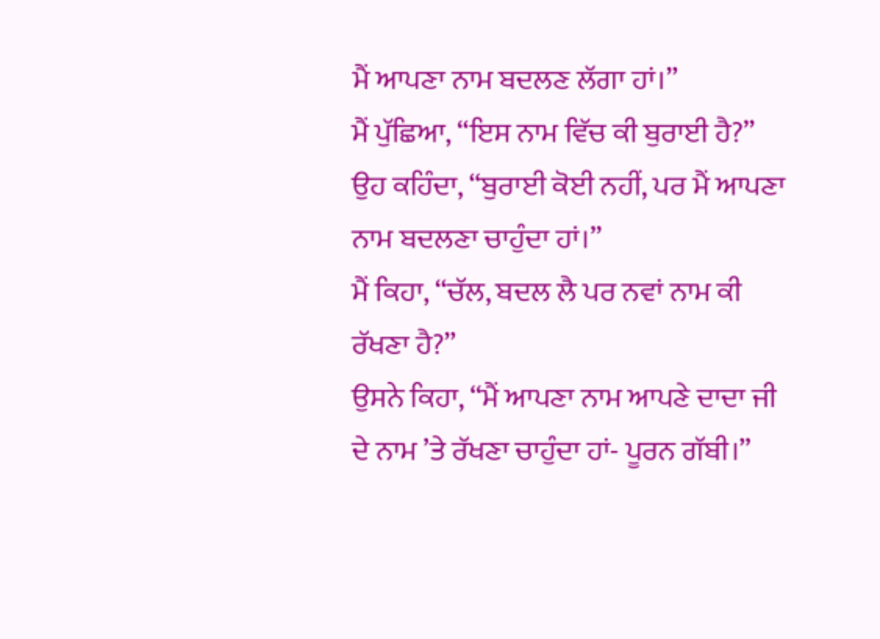ਮੈਂ ਆਪਣਾ ਨਾਮ ਬਦਲਣ ਲੱਗਾ ਹਾਂ।”
ਮੈਂ ਪੁੱਛਿਆ, “ਇਸ ਨਾਮ ਵਿੱਚ ਕੀ ਬੁਰਾਈ ਹੈ?”
ਉਹ ਕਹਿੰਦਾ, “ਬੁਰਾਈ ਕੋਈ ਨਹੀਂ, ਪਰ ਮੈਂ ਆਪਣਾ ਨਾਮ ਬਦਲਣਾ ਚਾਹੁੰਦਾ ਹਾਂ।”
ਮੈਂ ਕਿਹਾ, “ਚੱਲ, ਬਦਲ ਲੈ ਪਰ ਨਵਾਂ ਨਾਮ ਕੀ ਰੱਖਣਾ ਹੈ?”
ਉਸਨੇ ਕਿਹਾ, “ਮੈਂ ਆਪਣਾ ਨਾਮ ਆਪਣੇ ਦਾਦਾ ਜੀ ਦੇ ਨਾਮ ’ਤੇ ਰੱਖਣਾ ਚਾਹੁੰਦਾ ਹਾਂ- ਪੂਰਨ ਗੱਬੀ।”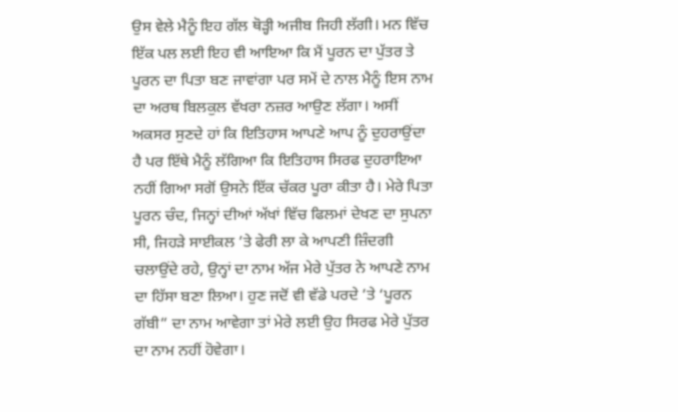ਉਸ ਵੇਲੇ ਮੈਨੂੰ ਇਹ ਗੱਲ ਥੋੜ੍ਹੀ ਅਜੀਬ ਜਿਹੀ ਲੱਗੀ। ਮਨ ਵਿੱਚ ਇੱਕ ਪਲ ਲਈ ਇਹ ਵੀ ਆਇਆ ਕਿ ਮੈਂ ਪੂਰਨ ਦਾ ਪੁੱਤਰ ਤੇ ਪੂਰਨ ਦਾ ਪਿਤਾ ਬਣ ਜਾਵਾਂਗਾ ਪਰ ਸਮੇਂ ਦੇ ਨਾਲ ਮੈਨੂੰ ਇਸ ਨਾਮ ਦਾ ਅਰਥ ਬਿਲਕੁਲ ਵੱਖਰਾ ਨਜ਼ਰ ਆਉਣ ਲੱਗਾ। ਅਸੀਂ ਅਕਸਰ ਸੁਣਦੇ ਹਾਂ ਕਿ ਇਤਿਹਾਸ ਆਪਣੇ ਆਪ ਨੂੰ ਦੁਹਰਾਉਂਦਾ ਹੈ ਪਰ ਇੱਥੇ ਮੈਨੂੰ ਲੱਗਿਆ ਕਿ ਇਤਿਹਾਸ ਸਿਰਫ ਦੁਹਰਾਇਆ ਨਹੀਂ ਗਿਆ ਸਗੋਂ ਉਸਨੇ ਇੱਕ ਚੱਕਰ ਪੂਰਾ ਕੀਤਾ ਹੈ। ਮੇਰੇ ਪਿਤਾ ਪੂਰਨ ਚੰਦ, ਜਿਨ੍ਹਾਂ ਦੀਆਂ ਅੱਖਾਂ ਵਿੱਚ ਫਿਲਮਾਂ ਦੇਖਣ ਦਾ ਸੁਪਨਾ ਸੀ, ਜਿਹੜੇ ਸਾਈਕਲ ’ਤੇ ਫੇਰੀ ਲਾ ਕੇ ਆਪਣੀ ਜ਼ਿੰਦਗੀ ਚਲਾਉਂਦੇ ਰਹੇ, ਉਨ੍ਹਾਂ ਦਾ ਨਾਮ ਅੱਜ ਮੇਰੇ ਪੁੱਤਰ ਨੇ ਆਪਣੇ ਨਾਮ ਦਾ ਹਿੱਸਾ ਬਣਾ ਲਿਆ। ਹੁਣ ਜਦੋਂ ਵੀ ਵੱਡੇ ਪਰਦੇ ’ਤੇ ‘ਪੂਰਨ ਗੱਬੀ” ਦਾ ਨਾਮ ਆਵੇਗਾ ਤਾਂ ਮੇਰੇ ਲਈ ਉਹ ਸਿਰਫ ਮੇਰੇ ਪੁੱਤਰ ਦਾ ਨਾਮ ਨਹੀਂ ਹੋਵੇਗਾ।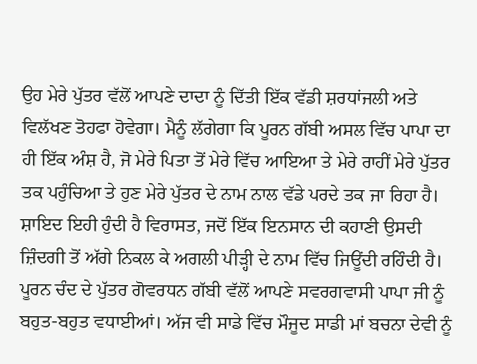ਉਹ ਮੇਰੇ ਪੁੱਤਰ ਵੱਲੋਂ ਆਪਣੇ ਦਾਦਾ ਨੂੰ ਦਿੱਤੀ ਇੱਕ ਵੱਡੀ ਸ਼ਰਧਾਂਜਲੀ ਅਤੇ ਵਿਲੱਖਣ ਤੋਹਫਾ ਹੋਵੇਗਾ। ਮੈਨੂੰ ਲੱਗੇਗਾ ਕਿ ਪੂਰਨ ਗੱਬੀ ਅਸਲ ਵਿੱਚ ਪਾਪਾ ਦਾ ਹੀ ਇੱਕ ਅੰਸ਼ ਹੈ, ਜੋ ਮੇਰੇ ਪਿਤਾ ਤੋਂ ਮੇਰੇ ਵਿੱਚ ਆਇਆ ਤੇ ਮੇਰੇ ਰਾਹੀਂ ਮੇਰੇ ਪੁੱਤਰ ਤਕ ਪਹੁੰਚਿਆ ਤੇ ਹੁਣ ਮੇਰੇ ਪੁੱਤਰ ਦੇ ਨਾਮ ਨਾਲ ਵੱਡੇ ਪਰਦੇ ਤਕ ਜਾ ਰਿਹਾ ਹੈ। ਸ਼ਾਇਦ ਇਹੀ ਹੁੰਦੀ ਹੈ ਵਿਰਾਸਤ, ਜਦੋਂ ਇੱਕ ਇਨਸਾਨ ਦੀ ਕਹਾਣੀ ਉਸਦੀ ਜ਼ਿੰਦਗੀ ਤੋਂ ਅੱਗੇ ਨਿਕਲ ਕੇ ਅਗਲੀ ਪੀੜ੍ਹੀ ਦੇ ਨਾਮ ਵਿੱਚ ਜਿਊਂਦੀ ਰਹਿੰਦੀ ਹੈ।
ਪੂਰਨ ਚੰਦ ਦੇ ਪੁੱਤਰ ਗੋਵਰਧਨ ਗੱਬੀ ਵੱਲੋਂ ਆਪਣੇ ਸਵਰਗਵਾਸੀ ਪਾਪਾ ਜੀ ਨੂੰ ਬਹੁਤ-ਬਹੁਤ ਵਧਾਈਆਂ। ਅੱਜ ਵੀ ਸਾਡੇ ਵਿੱਚ ਮੌਜੂਦ ਸਾਡੀ ਮਾਂ ਬਚਨਾ ਦੇਵੀ ਨੂੰ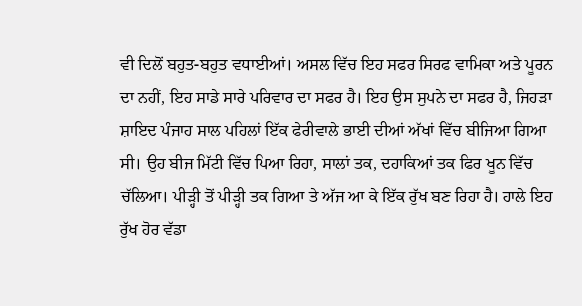ਵੀ ਦਿਲੋਂ ਬਹੁਤ-ਬਹੁਤ ਵਧਾਈਆਂ। ਅਸਲ ਵਿੱਚ ਇਹ ਸਫਰ ਸਿਰਫ ਵਾਮਿਕਾ ਅਤੇ ਪੂਰਨ ਦਾ ਨਹੀਂ, ਇਹ ਸਾਡੇ ਸਾਰੇ ਪਰਿਵਾਰ ਦਾ ਸਫਰ ਹੈ। ਇਹ ਉਸ ਸੁਪਨੇ ਦਾ ਸਫਰ ਹੈ, ਜਿਹੜਾ ਸ਼ਾਇਦ ਪੰਜਾਹ ਸਾਲ ਪਹਿਲਾਂ ਇੱਕ ਫੇਰੀਵਾਲੇ ਭਾਈ ਦੀਆਂ ਅੱਖਾਂ ਵਿੱਚ ਬੀਜਿਆ ਗਿਆ ਸੀ। ਉਹ ਬੀਜ ਮਿੱਟੀ ਵਿੱਚ ਪਿਆ ਰਿਹਾ, ਸਾਲਾਂ ਤਕ, ਦਹਾਕਿਆਂ ਤਕ ਫਿਰ ਖੂਨ ਵਿੱਚ ਚੱਲਿਆ। ਪੀੜ੍ਹੀ ਤੋਂ ਪੀੜ੍ਹੀ ਤਕ ਗਿਆ ਤੇ ਅੱਜ ਆ ਕੇ ਇੱਕ ਰੁੱਖ ਬਣ ਰਿਹਾ ਹੈ। ਹਾਲੇ ਇਹ ਰੁੱਖ ਹੋਰ ਵੱਡਾ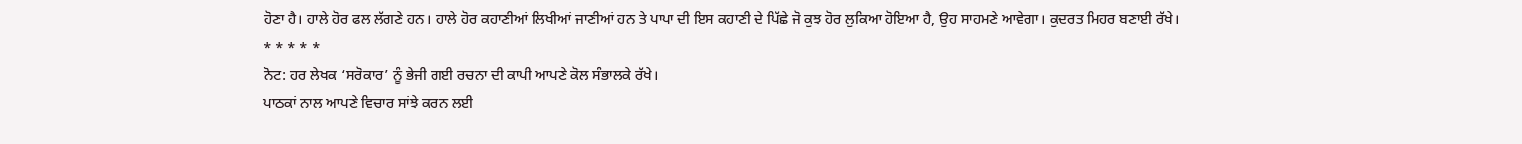ਹੋਣਾ ਹੈ। ਹਾਲੇ ਹੋਰ ਫਲ ਲੱਗਣੇ ਹਨ। ਹਾਲੇ ਹੋਰ ਕਹਾਣੀਆਂ ਲਿਖੀਆਂ ਜਾਣੀਆਂ ਹਨ ਤੇ ਪਾਪਾ ਦੀ ਇਸ ਕਹਾਣੀ ਦੇ ਪਿੱਛੇ ਜੋ ਕੁਝ ਹੋਰ ਲੁਕਿਆ ਹੋਇਆ ਹੈ, ਉਹ ਸਾਹਮਣੇ ਆਵੇਗਾ। ਕੁਦਰਤ ਮਿਹਰ ਬਣਾਈ ਰੱਖੇ।
* * * * *
ਨੋਟ: ਹਰ ਲੇਖਕ ‘ਸਰੋਕਾਰ’ ਨੂੰ ਭੇਜੀ ਗਈ ਰਚਨਾ ਦੀ ਕਾਪੀ ਆਪਣੇ ਕੋਲ ਸੰਭਾਲਕੇ ਰੱਖੇ।
ਪਾਠਕਾਂ ਨਾਲ ਆਪਣੇ ਵਿਚਾਰ ਸਾਂਝੇ ਕਰਨ ਲਈ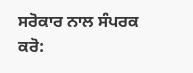ਸਰੋਕਾਰ ਨਾਲ ਸੰਪਰਕ ਕਰੋ: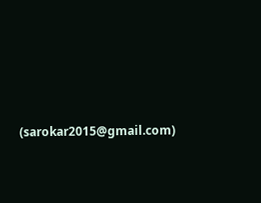(sarokar2015@gmail.com)